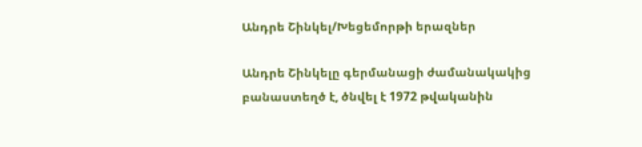Անդրե Շինկել/Խեցեմորթի երազներ

Անդրե Շինկելը գերմանացի ժամանակակից բանաստեղծ է, ծնվել է 1972 թվականին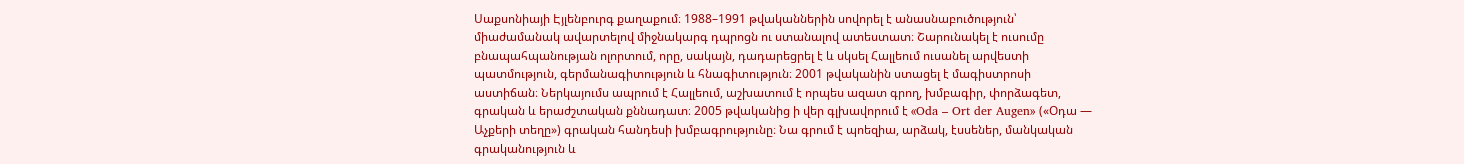Սաքսոնիայի Էյլենբուրգ քաղաքում։ 1988–1991 թվականներին սովորել է անասնաբուծություն՝ միաժամանակ ավարտելով միջնակարգ դպրոցն ու ստանալով ատեստատ։ Շարունակել է ուսումը բնապահպանության ոլորտում, որը, սակայն, դադարեցրել է և սկսել Հալլեում ուսանել արվեստի պատմություն, գերմանագիտություն և հնագիտություն։ 2001 թվականին ստացել է մագիստրոսի աստիճան։ Ներկայումս ապրում է Հալլեում, աշխատում է որպես ազատ գրող, խմբագիր, փորձագետ, գրական և երաժշտական քննադատ։ 2005 թվականից ի վեր գլխավորում է «Oda – Ort der Augen» («Օդա — Աչքերի տեղը») գրական հանդեսի խմբագրությունը։ Նա գրում է պոեզիա, արձակ, էսսեներ, մանկական գրականություն և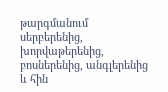թարգմանում սերբերենից, խորվաթերենից, բոսներենից, անգլերենից և հին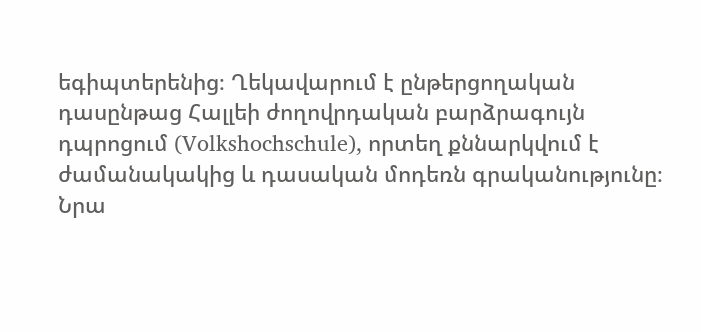եգիպտերենից։ Ղեկավարում է ընթերցողական դասընթաց Հալլեի ժողովրդական բարձրագույն դպրոցում (Volkshochschule), որտեղ քննարկվում է ժամանակակից և դասական մոդեռն գրականությունը։ Նրա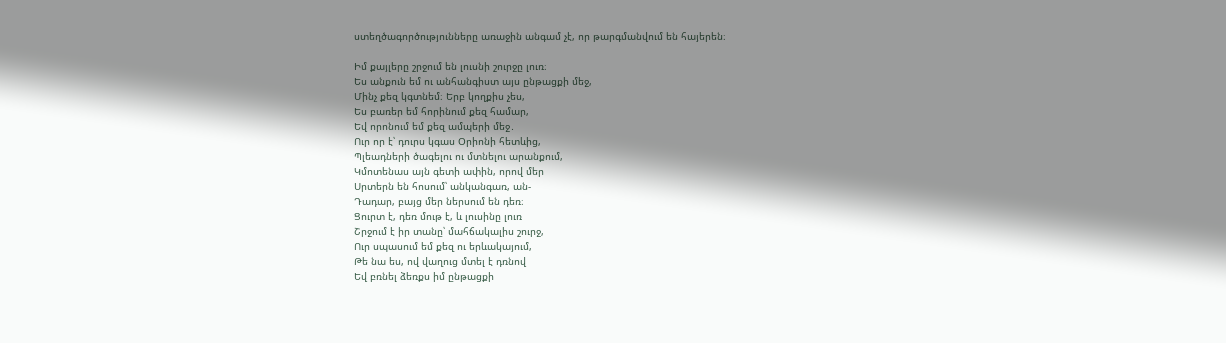ստեղծագործությունները առաջին անգամ չէ, որ թարգմանվում են հայերեն։

Իմ քայլերը շրջում են լուսնի շուրջը լուռ։
Ես անքուն եմ ու անհանգիստ այս ընթացքի մեջ,
Մինչ քեզ կգտնեմ։ Երբ կողքիս չես,
Ես բառեր եմ հորինում քեզ համար,
Եվ որոնում եմ քեզ ամպերի մեջ․
Ուր որ է՝ դուրս կգաս Օրիոնի հետևից,
Պլեադների ծագելու ու մտնելու արանքում,
Կմոտենաս այն գետի ափին, որով մեր
Սրտերն են հոսում՝ անկանգառ, ան-
Դադար, բայց մեր ներսում են դեռ։
Ցուրտ է, դեռ մութ է, և լուսինը լուռ
Շրջում է իր տանը՝ մահճակալիս շուրջ,
Ուր սպասում եմ քեզ ու երևակայում,
Թե նա ես, ով վաղուց մտել է դռնով
Եվ բռնել ձեռքս իմ ընթացքի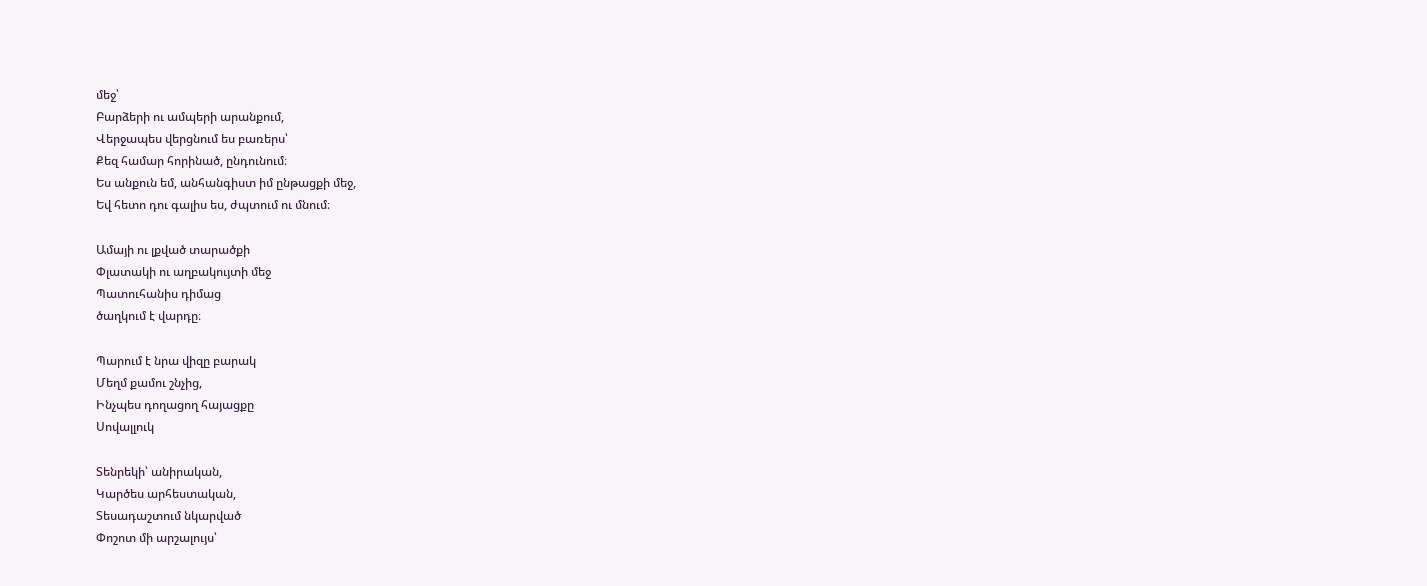մեջ՝
Բարձերի ու ամպերի արանքում,
Վերջապես վերցնում ես բառերս՝
Քեզ համար հորինած, ընդունում։
Ես անքուն եմ, անհանգիստ իմ ընթացքի մեջ,
Եվ հետո դու գալիս ես, ժպտում ու մնում։

Ամայի ու լքված տարածքի
Փլատակի ու աղբակույտի մեջ
Պատուհանիս դիմաց
ծաղկում է վարդը։

Պարում է նրա վիզը բարակ
Մեղմ քամու շնչից,
Ինչպես դողացող հայացքը
Սովալլուկ

Տենրեկի՝ անիրական,
Կարծես արհեստական,
Տեսադաշտում նկարված
Փոշոտ մի արշալույս՝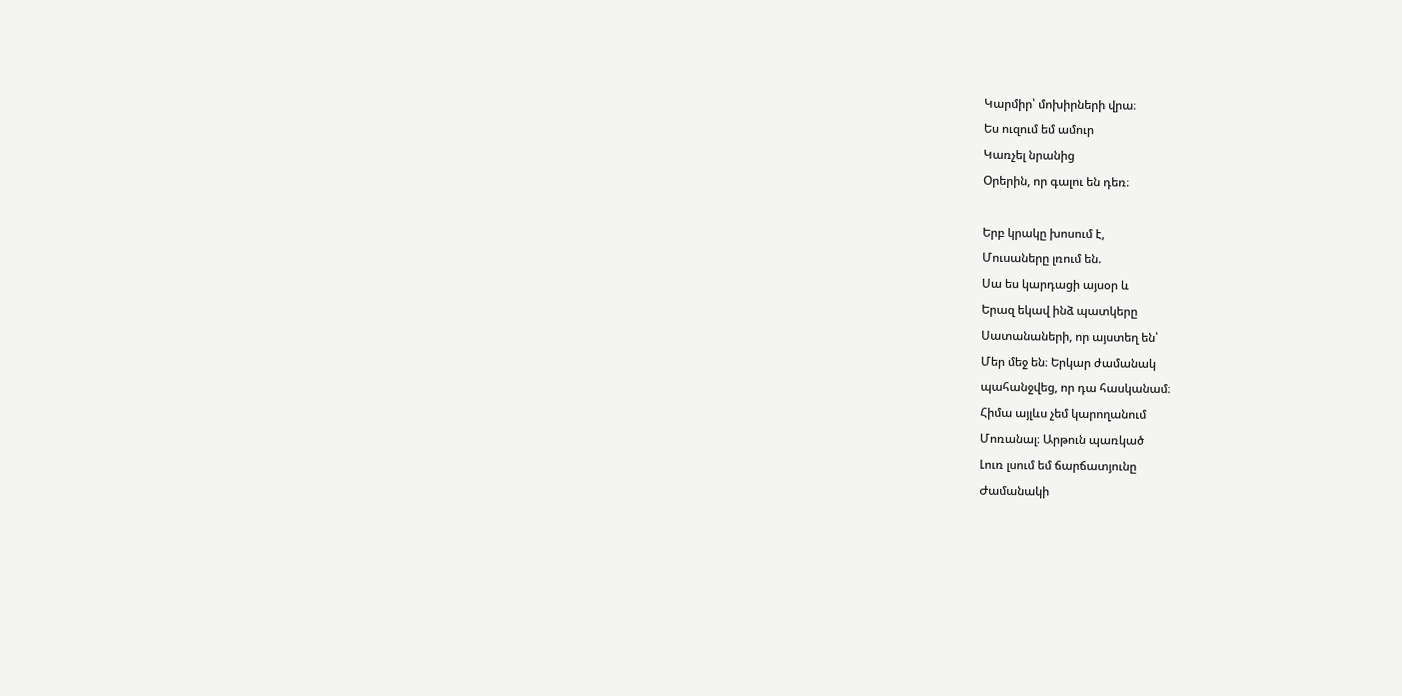Կարմիր՝ մոխիրների վրա։
Ես ուզում եմ ամուր
Կառչել նրանից
Օրերին, որ գալու են դեռ։

Երբ կրակը խոսում է,
Մուսաները լռում են.
Սա ես կարդացի այսօր և
Երազ եկավ ինձ պատկերը
Սատանաների, որ այստեղ են՝
Մեր մեջ են։ Երկար ժամանակ
պահանջվեց, որ դա հասկանամ։
Հիմա այլևս չեմ կարողանում
Մոռանալ։ Արթուն պառկած
Լուռ լսում եմ ճարճատյունը
Ժամանակի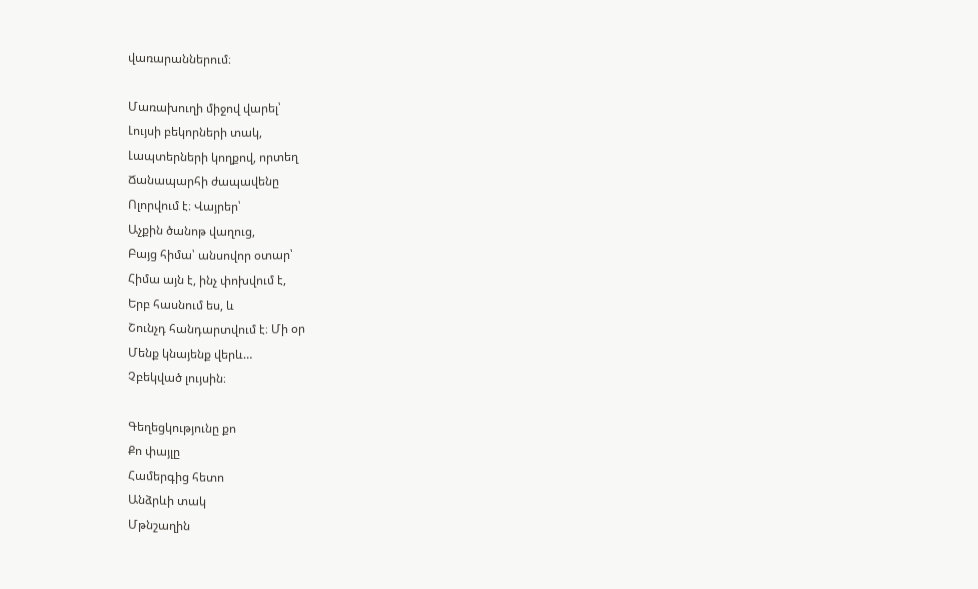վառարաններում։

Մառախուղի միջով վարել՝
Լույսի բեկորների տակ,
Լապտերների կողքով, որտեղ
Ճանապարհի ժապավենը
Ոլորվում է։ Վայրեր՝
Աչքին ծանոթ վաղուց,
Բայց հիմա՝ անսովոր օտար՝
Հիմա այն է, ինչ փոխվում է,
Երբ հասնում ես, և
Շունչդ հանդարտվում է։ Մի օր
Մենք կնայենք վերև…
Չբեկված լույսին։

Գեղեցկությունը քո
Քո փայլը
Համերգից հետո
Անձրևի տակ
Մթնշաղին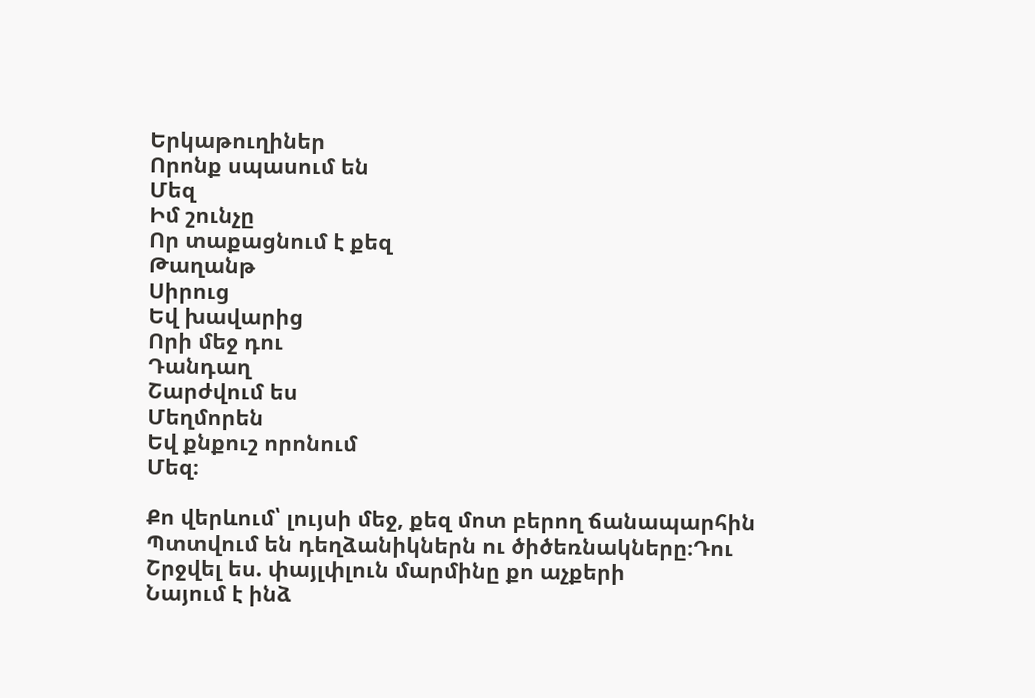Երկաթուղիներ
Որոնք սպասում են
Մեզ
Իմ շունչը
Որ տաքացնում է քեզ
Թաղանթ
Սիրուց
Եվ խավարից
Որի մեջ դու
Դանդաղ
Շարժվում ես
Մեղմորեն
Եվ քնքուշ որոնում
Մեզ։

Քո վերևում՝ լույսի մեջ, քեզ մոտ բերող ճանապարհին
Պտտվում են դեղձանիկներն ու ծիծեռնակները։Դու
Շրջվել ես. փայլփլուն մարմինը քո աչքերի
Նայում է ինձ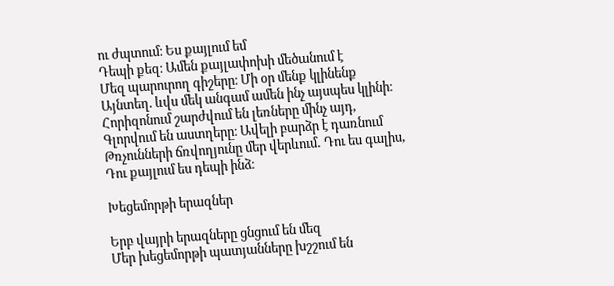ու ժպտում։ Ես քայլում եմ
Դեպի քեզ։ Ամեն քայլափոխի մեծանում է
Մեզ պարուրող գիշերը։ Մի օր մենք կլինենք
Այնտեղ. ևվս մեկ անգամ ամեն ինչ այսպես կլինի։
Հորիզոնում շարժվում են լեռները մինչ այդ,
Գլորվում են աստղերը։ Ավելի բարձր է դառնում
Թռչունների ճռվողյունը մեր վերևում․ Դու ես գալիս,
Դու քայլում ես դեպի ինձ։

Խեցեմորթի երազներ

Երբ վայրի երազները ցնցում են մեզ
Մեր խեցեմորթի պատյանները խշշում են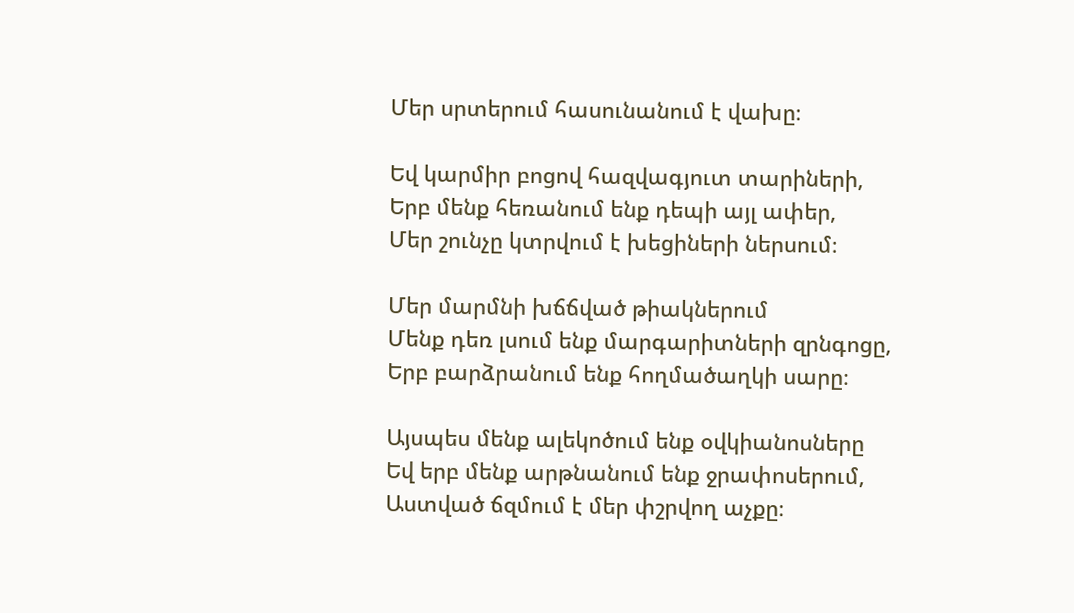Մեր սրտերում հասունանում է վախը։

Եվ կարմիր բոցով հազվագյուտ տարիների,
Երբ մենք հեռանում ենք դեպի այլ ափեր,
Մեր շունչը կտրվում է խեցիների ներսում։

Մեր մարմնի խճճված թիակներում
Մենք դեռ լսում ենք մարգարիտների զրնգոցը,
Երբ բարձրանում ենք հողմածաղկի սարը։

Այսպես մենք ալեկոծում ենք օվկիանոսները
Եվ երբ մենք արթնանում ենք ջրափոսերում,
Աստված ճզմում է մեր փշրվող աչքը։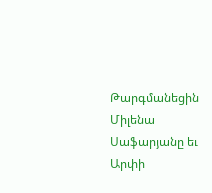Թարգմանեցին Միլենա Սաֆարյանը եւ Արփի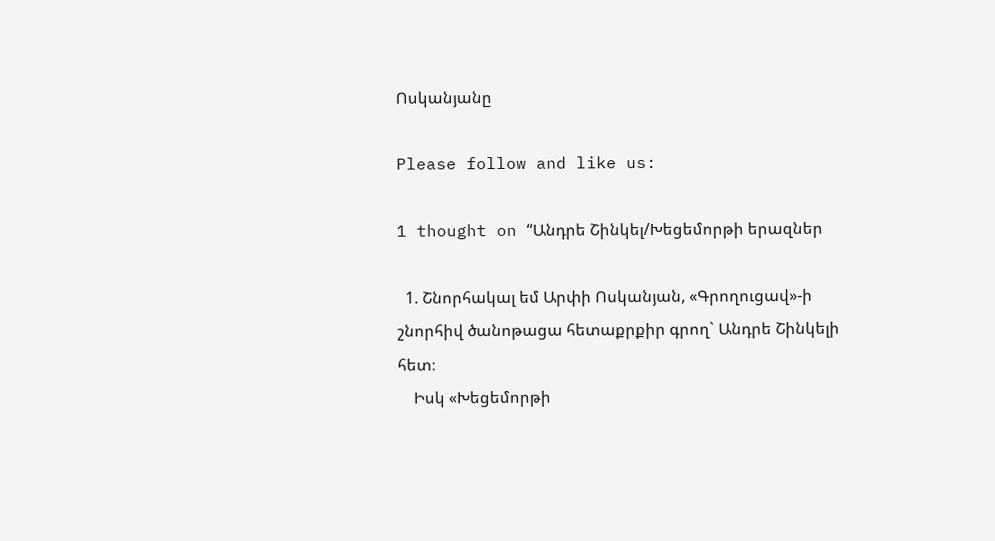Ոսկանյանը

Please follow and like us:

1 thought on “Անդրե Շինկել/Խեցեմորթի երազներ

  1. Շնորհակալ եմ Արփի Ոսկանյան, «Գրողուցավ»-ի շնորհիվ ծանոթացա հետաքրքիր գրող` Անդրե Շինկելի հետ։
    Իսկ «Խեցեմորթի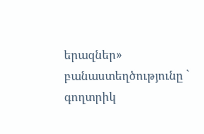երազներ» բանաստեղծությունը ` գողտրիկ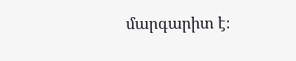մարգարիտ է։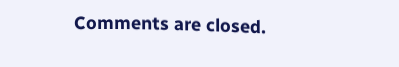Comments are closed.